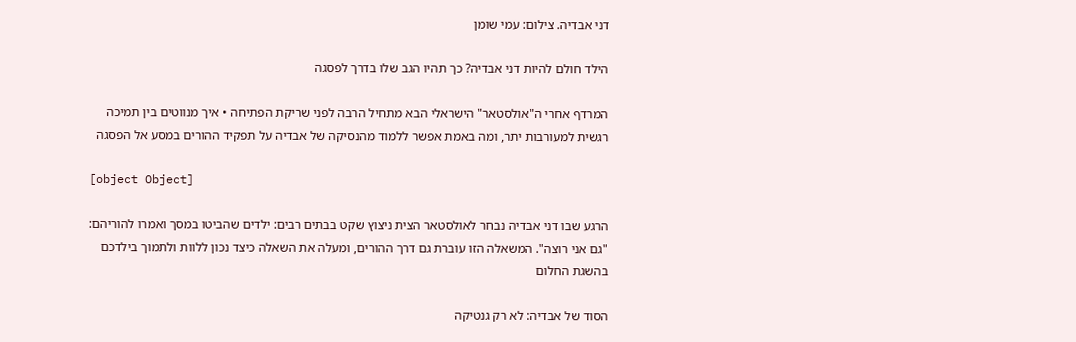דני אבדיה. צילום: עמי שומן

הילד חולם להיות דני אבדיה? כך תהיו הגב שלו בדרך לפסגה

המרדף אחרי ה"אולסטאר" הישראלי הבא מתחיל הרבה לפני שריקת הפתיחה • איך מנווטים בין תמיכה רגשית למעורבות יתר, ומה באמת אפשר ללמוד מהנסיקה של אבדיה על תפקיד ההורים במסע אל הפסגה

[object Object]

הרגע שבו דני אבדיה נבחר לאולסטאר הצית ניצוץ שקט בבתים רבים: ילדים שהביטו במסך ואמרו להוריהם: "גם אני רוצה". המשאלה הזו עוברת גם דרך ההורים, ומעלה את השאלה כיצד נכון ללוות ולתמוך בילדכם בהשגת החלום

הסוד של אבדיה: לא רק גנטיקה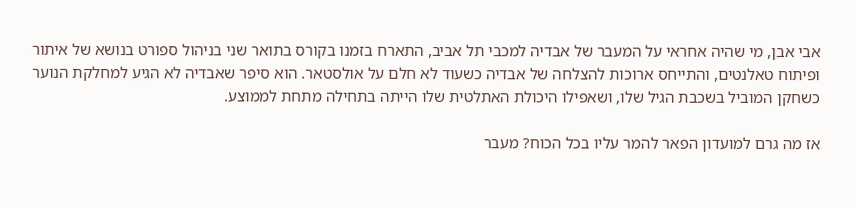אבי אבן, מי שהיה אחראי על המעבר של אבדיה למכבי תל אביב, התארח בזמנו בקורס בתואר שני בניהול ספורט בנושא של איתור ופיתוח טאלנטים, והתייחס ארוכות להצלחה של אבדיה כשעוד לא חלם על אולסטאר. הוא סיפר שאבדיה לא הגיע למחלקת הנוער כשחקן המוביל בשכבת הגיל שלו, ושאפילו היכולת האתלטית שלו הייתה בתחילה מתחת לממוצע.

אז מה גרם למועדון הפאר להמר עליו בכל הכוח? מעבר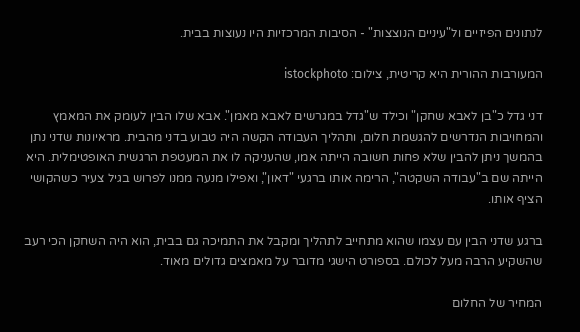לנתונים הפיזיים ול"עיניים הנוצצות" - הסיבות המרכזיות היו נעוצות בבית.

המעורבות ההורית היא קריטית, צילום: istockphoto

דני גדל כ"בן לאבא שחקן" וכילד ש"גדל במגרשים לאבא מאמן". אבא שלו הבין לעומק את המאמץ והמחויבות הנדרשים להגשמת חלום, ותהליך העבודה הקשה היה טבוע בדני מהבית. מראיונות שדני נתן בהמשך ניתן להבין שלא פחות חשובה הייתה אמו, שהעניקה לו את המעטפת הרגשית האופטימלית. היא הייתה שם ב"עבודה השקטה", הרימה אותו ברגעי "דאון", ואפילו מנעה ממנו לפרוש בגיל צעיר כשהקושי הציף אותו.

ברגע שדני הבין עם עצמו שהוא מתחייב לתהליך ומקבל את התמיכה גם בבית, הוא היה השחקן הכי רעב שהשקיע הרבה מעל לכולם. בספורט הישגי מדובר על מאמצים גדולים מאוד.

המחיר של החלום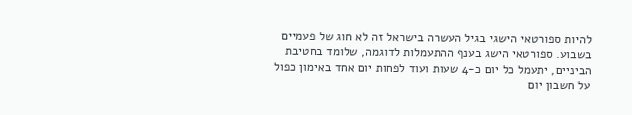להיות ספורטאי הישגי בגיל העשרה בישראל זה לא חוג של פעמיים בשבוע. ספורטאי הישג בענף ההתעמלות לדוגמה, שלומד בחטיבת הביניים, יתעמל כל יום כ-4 שעות ועוד לפחות יום אחד באימון כפול על חשבון יום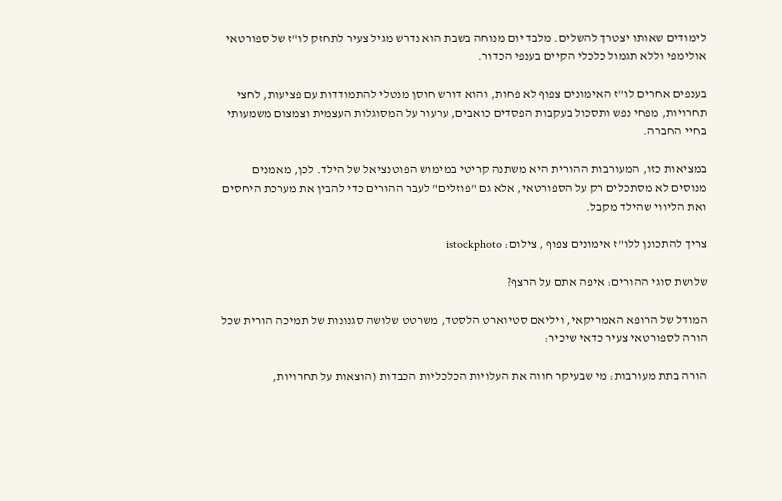לימודים שאותו יצטרך להשלים. מלבד יום מנוחה בשבת הוא נדרש מגיל צעיר לתחזק לו"ז של ספורטאי אולימפי וללא תגמול כלכלי הקיים בענפי הכדור.

בענפים אחרים לו"ז האימונים צפוף לא פחות, והוא דורש חוסן מנטלי להתמודדות עם פציעות, לחצי תחרויות, מפחי נפש ותסכול בעקבות הפסדים כואבים, ערעור על המסוגלות העצמית וצמצום משמעותי בחיי החברה.

במציאות כזו, המעורבות ההורית היא משתנה קריטי במימוש הפוטנציאל של הילד. לכן, מאמנים מנוסים לא מסתכלים רק על הספורטאי, אלא גם "פוזלים" לעבר ההורים כדי להבין את מערכת היחסים ואת הליווי שהילד מקבל.

צריך להתכונן ללו"ז אימונים צפוף , צילום: istockphoto

שלושת סוגי ההורים: איפה אתם על הרצף?

המודל של הרופא האמריקאי, ויליאם סטיוארט הלסטד, משרטט שלושה סגנונות של תמיכה הורית שכל הורה לספורטאי צעיר כדאי שיכיר:

הורה בתת מעורבות: מי שבעיקר חווה את העלויות הכלכליות הכבדות (הוצאות על תחרויות,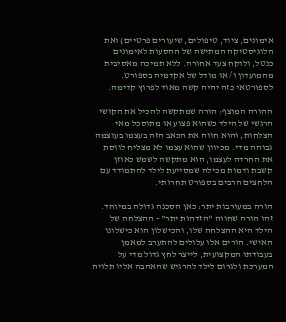אימונים, ציוד, טיפולים, שיעורים פרטיים) ואת הלוגיסטיקה המתישה של ההסעות לאימונים כנטל, ולוקח צעד אחורה. ללא תמיכה מאסיבית מהמועדון ו/ או מודל של אקדמיה בספורט. לספורטאי כזה יהיה קשה מאוד לפרוץ קדימה.

ההורה המוצף: הורה שמתקשה להכיל את הקושי הרגשי של הילד כשהוא פצוע או מתוסכל מאי הצלחות, והוא חווה את הכאב הזה בעצמו בעוצמה גבוהה מדי. מכיוון שהוא עצמו לא מצליח לווסת את החרדה לעצמו, הוא מתקשה לשמש כאוזן קשבת ודמות מכילה שמסייעת לילד להתמודד עם הלחצים הרבים בספורט תחרותי.

הורה במעורבות יתר: כאן הסכנה גדולה במיוחד. זהו הורה שחווה "הזדהות יתר" - ההצלחה של הילד היא ההצלחה שלו, והכישלון הוא כישלונו האישי. הורים אלו עלולים להתערב למאמן בעבודתו המקצועית, לייצר לחץ גדול מדי על המערכת ולגרום לילד להרגיש שהאהבה אליו תלויה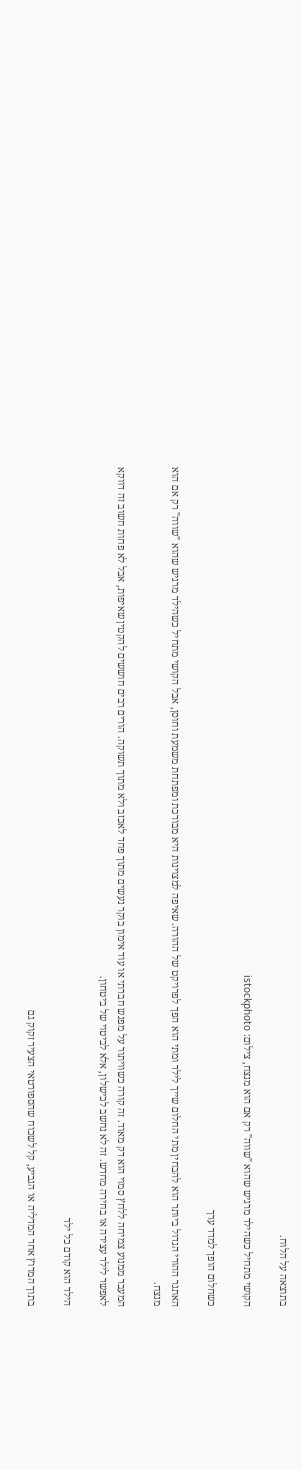בתוצאה על הלוח.

הקושי מתחיל כשהילד מרגיש שהוא "שווה" רק אם הוא מנצח, צילום: istockphoto

כשחלום הופך למדד ערך

האתגר ההורי הגדול ביותר הוא להבחין מתי החלום שייך לילד ומתי הוא הפך לפרויקט של ההורה. שאיפה למצוינות היא מבורכת ומפתחת משמעת וחוסן, אבל הקושי מתחיל כשהילד מרגיש שהוא "שווה" רק אם הוא מנצח.

המעבר ממנוע צמיחה ללחץ סמוי הוא דק מאוד. זה קורה כשוויתור על מפגש חברתי או עוד אימון בוקר נעשים מתוך פחד לאכזב ולא מתוך תשוקה. הורים רבים חוששים להקטין שאיפות, אבל לא פחות חשוב זה דווקא לאפשר לילד עצירה או בחירה מחדש. זה לא נחשב לכישלון, אלא לביטוי של ביטחון.

הילד הוא קודם כל ילד

בתוך המרוץ אחר המדליה או הגביע, קל לשכוח שהספורטאי הצעיר זקוק גם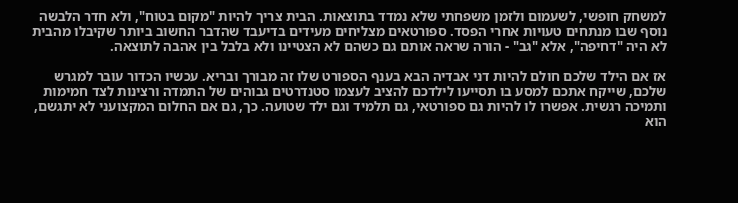למשחק חופשי, לשעמום ולזמן משפחתי שלא נמדד בתוצאות. הבית צריך להיות "מקום בטוח", ולא חדר הלבשה נוסף שבו מנתחים טעויות אחרי הפסד. ספורטאים מצליחים מעידים בדיעבד שהדבר החשוב ביותר שקיבלו מהבית לא היה "דחיפה", אלא "גב" - הורה שראה אותם גם כשהם לא הצטיינו ולא בלבל בין אהבה לתוצאה.

אז אם הילד שלכם חולם להיות דני אבדיה הבא בענף הספורט שלו זה מבורך ובריא. עכשיו הכדור עובר למגרש שלכם, שייקח אתכם למסע בו תסייעו לילדכם להציב לעצמו סטנדרטים גבוהים של התמדה ורצינות לצד חמימות ותמיכה רגשית. אפשרו לו להיות גם ספורטאי, גם תלמיד וגם ילד שטועה. כך, גם אם החלום המקצועני לא יתגשם, הוא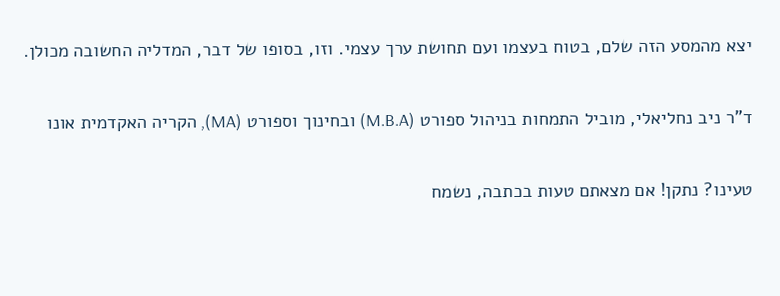יצא מהמסע הזה שלם, בטוח בעצמו ועם תחושת ערך עצמי. וזו, בסופו של דבר, המדליה החשובה מכולן.

ד"ר ניב נחליאלי, מוביל התמחות בניהול ספורט (M.B.A) ובחינוך וספורט (MA), הקריה האקדמית אונו

טעינו? נתקן! אם מצאתם טעות בכתבה, נשמח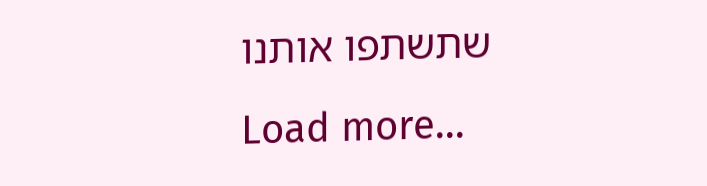שתשתפו אותנו
Load more...